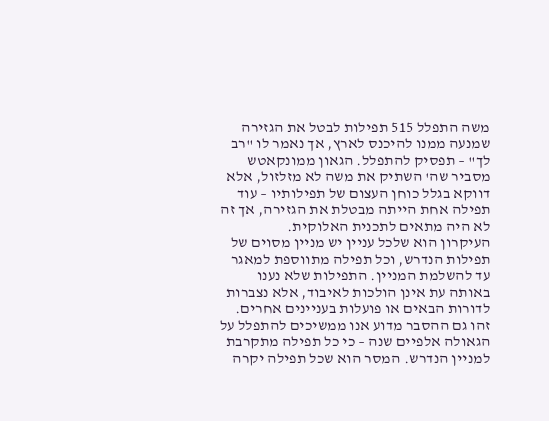משה התפלל 515 תפילות לבטל את הגזירה שמנעה ממנו להיכנס לארץ, אך נאמר לו "רב לך" – תפסיק להתפלל. הגאון ממונקאטש מסביר שה' השתיק את משה לא מזלזול, אלא דווקא בגלל כוחן העצום של תפילותיו – עוד תפילה אחת הייתה מבטלת את הגזירה, אך זה לא היה מתאים לתכנית האלוקית.
העיקרון הוא שלכל עניין יש מניין מסוים של תפילות הנדרש, וכל תפילה מתווספת למאגר עד להשלמת המניין. התפילות שלא נענו באותה עת אינן הולכות לאיבוד, אלא נצברות לדורות הבאים או פועלות בעניינים אחרים. זהו גם ההסבר מדוע אנו ממשיכים להתפלל על הגאולה אלפיים שנה – כי כל תפילה מתקרבת למניין הנדרש. המסר הוא שכל תפילה יקרה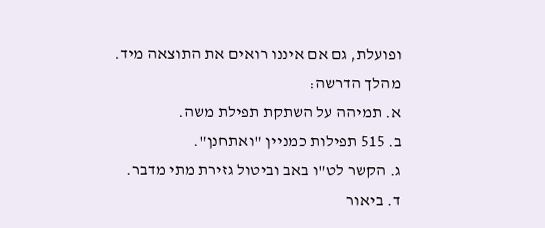ופועלת, גם אם איננו רואים את התוצאה מיד.
מהלך הדרשה:
א. תמיהה על השתקת תפילת משה.
ב. 515 תפילות כמניין "ואתחנן".
ג. הקשר לט"ו באב וביטול גזירת מתי מדבר.
ד. ביאור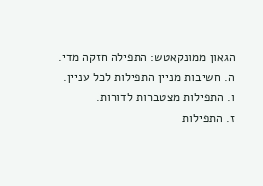הגאון ממונקאטש: התפילה חזקה מדי.
ה. חשיבות מניין התפילות לכל עניין.
ו. התפילות מצטברות לדורות.
ז. התפילות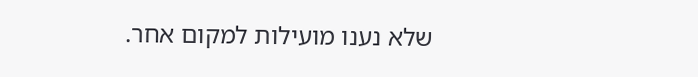שלא נענו מועילות למקום אחר.